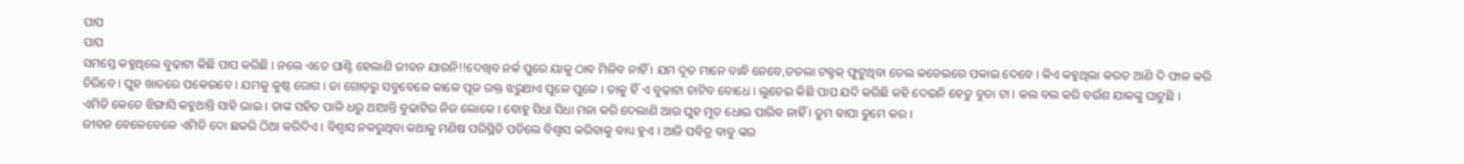ପାପ
ପାପ
ସମସ୍ତେ କହୁଥିଲେ ବୁଢ଼ାଟା କିଛି ପାପ କରିଛି । ନଲେ ଏତେ ଘାଣ୍ଟି ହେଲାଣି ଜୀବନ ଯାଉନି!!ଦେଖିବ ନର୍କ ପୁରେ ୟାକୁ ଠାବ ମିଳିବ ନାହିଁ । ଯମ ଦୂତ ମାନେ ବାନ୍ଧି ନେବେ,ତତଲା ଟକ୍ଟକ୍ ଫୁଟୁଥିବା ତେଲ କଡେଇରେ ପକାଇ ଦେବେ । କିଏ କହୁଥିଲା କରତ ଆଣି ଦି ଫାଳ କରି ଚିରିବେ । ଘୁହ ଖାତରେ ପକେଇବେ । ଯମକୁ କୁଷ୍ଠ ରୋଗ । ତା ଗୋଡ଼ରୁ ସବୁବେଳେ କାଳେ ପୂଜ ରକ୍ତ ଝରୁଥାଏ ପୁଳେ ପୁଳେ । ତାକୁ ହିଁ ଏ ବୁଢ଼ାଟା ଚାଟିବ ବୋଧେ । ଲୁଚେଇ କିଛି ପାପ ଯଦି କରିଛି କହି ଦେଇନି ହେତୁ ବୁଡା ଟା । କଲ ବଲ କରି ବଉଁଶ ଯାକଙ୍କୁ ଘାଟୁଛି ।
ଏମିତି କେତେ ଝିଙ୍ଗାସି କହୁଥାନ୍ତି ସାହି ଭାଇ । ତାଙ୍କ ସହିତ ପାଳି ଧରୁ ଥାଆନ୍ତି ବୁଢାଟିର ନିଜ ଲୋକେ । ବୋହୁ ସିଧା ସିଧା ମନା କରି ଦେଲାଣି ଆଉ ଘୁହ ମୁତ ଧୋଇ ପାରିବ ନାହିଁ । ତୁମ ବାପା ତୁମେ କର ।
ଜୀବନ ବେଳେବେଳେ ଏମିତି ଦୋ ଛକରି ଠିଆ କରିଦିଏ । ବିଶ୍ୱାସ ନକରୁଥିବା କଥାକୁ ମଣିଷ ପରିସ୍ଥିତି ପଡିଲେ ବିଶ୍ୱାସ କରିବାକୁ ବାଧ୍ୟ ହୁଏ । ଆଜି ପବିତ୍ର ବାବୁ ଙ୍କର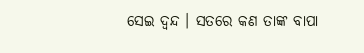ସେଇ ଦ୍ଵନ୍ଦ । ସତରେ କଣ ତାଙ୍କ ବାପା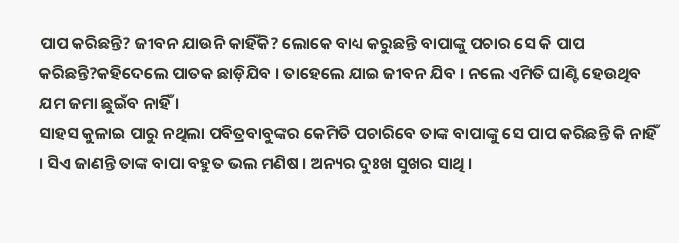ପାପ କରିଛନ୍ତି? ଜୀବନ ଯାଉନି କାହିଁକି? ଲୋକେ ବାଧ୍ୟ କରୁଛନ୍ତି ବାପାଙ୍କୁ ପଚାର ସେ କି ପାପ କରିଛନ୍ତି?କହିଦେଲେ ପାତକ ଛାଡ଼ିଯିବ । ତାହେଲେ ଯାଇ ଜୀବନ ଯିବ । ନଲେ ଏମିତି ଘାଣ୍ଟି ହେଉଥିବ ଯମ ଜମା ଛୁଇଁବ ନାହିଁ ।
ସାହସ କୁଳାଇ ପାରୁ ନଥିଲା ପବିତ୍ରବାବୁଙ୍କର କେମିତି ପଚାରିବେ ତାଙ୍କ ବାପାଙ୍କୁ ସେ ପାପ କରିଛନ୍ତି କି ନାହିଁ । ସିଏ ଜାଣନ୍ତି ତାଙ୍କ ବାପା ବହୁତ ଭଲ ମଣିଷ । ଅନ୍ୟର ଦୁଃଖ ସୁଖର ସାଥି ।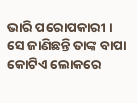ଭାରି ପରୋପକାରୀ । ସେ ଜାଣିଛନ୍ତି ତାଙ୍କ ବାପା କୋଟିଏ ଲୋକରେ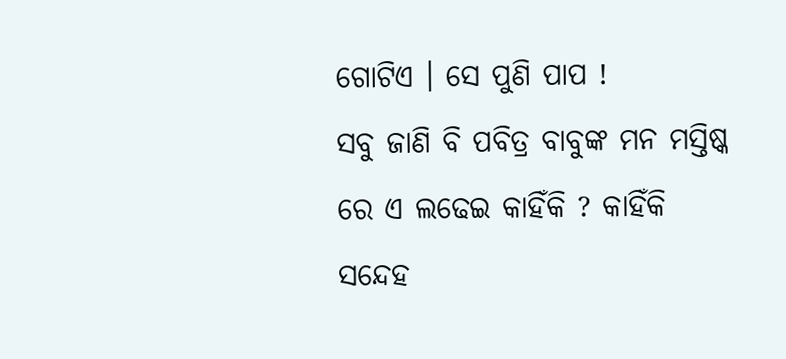ଗୋଟିଏ । ସେ ପୁଣି ପାପ !
ସବୁ ଜାଣି ବି ପବିତ୍ର ବାବୁଙ୍କ ମନ ମସ୍ତିଷ୍କ ରେ ଏ ଲଢେଇ କାହିଁକି ? କାହିଁକି ସନ୍ଦେହ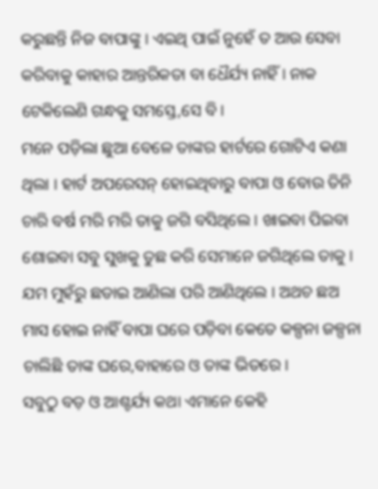କରୁଛନ୍ତି ନିଜ ବାପାଙ୍କୁ । ଏଇଥି ପାଇଁ ନୁହେଁ ତ ଆଉ ସେବା କରିବାକୁ କାହାର ଆନ୍ତରିକତା ବା ଧୈର୍ଯ୍ୟ ନାହିଁ । ନାକ ଟେକିଲେଣି ଗନ୍ଧକୁ ସମସ୍ତେ,ସେ ବି ।
ମନେ ପଡ଼ିଲା ଛୁଆ ବେଳେ ତାଙ୍କର ହାର୍ଟରେ ଗୋଟିଏ କଣା ଥିଲା । ହାର୍ଟ ଅପରେସନ୍ ହୋଇଥିବାରୁ ବାପା ଓ ବୋଉ ତିନି ଚାରି ବର୍ଷ ମରି ମରି ତାକୁ ଜଗି ବସିଥିଲେ । ଖାଇବା ପିଇବା ଶୋଇବା ସବୁ ସୁଖକୁ ତୁଛ କରି ସେମାନେ ଜଗିଥିଲେ ତାକୁ । ଯମ ମୁହଁରୁ ଛଡାଇ ଆଣିଲା ପରି ଆଣିଥିଲେ । ଅଥଚ ଛଅ ମାସ ହୋଇ ନାହିଁ ବାପା ଘରେ ପଡ଼ିବା କେତେ କଳ୍ପନା ଜଳ୍ପନା ଚାଲିଛି ତାଙ୍କ ଘରେ,ବାହାରେ ଓ ତାଙ୍କ ଭିତରେ ।
ସବୁଠୁ ବଡ଼ ଓ ଆଶ୍ଚର୍ଯ୍ୟ କଥା ଏମାନେ କେହି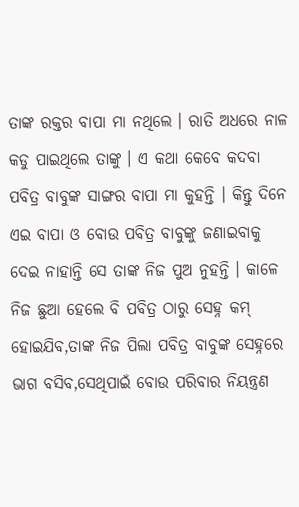ତାଙ୍କ ରକ୍ତର ବାପା ମା ନଥିଲେ । ରାତି ଅଧରେ ନାଳ କଡୁ ପାଇଥିଲେ ତାଙ୍କୁ । ଏ କଥା କେବେ କଦବା ପବିତ୍ର ବାବୁଙ୍କ ସାଙ୍ଗର ବାପା ମା କୁହନ୍ତି । କିନ୍ତୁ ଦିନେ ଏଇ ବାପା ଓ ବୋଉ ପବିତ୍ର ବାବୁଙ୍କୁ ଜଣାଇବାକୁ ଦେଇ ନାହାନ୍ତି ସେ ତାଙ୍କ ନିଜ ପୁଅ ନୁହନ୍ତି । କାଳେ ନିଜ ଛୁଆ ହେଲେ ବି ପବିତ୍ର ଠାରୁ ସେହ୍ନ କମ୍ ହୋଇଯିବ,ତାଙ୍କ ନିଜ ପିଲା ପବିତ୍ର ବାବୁଙ୍କ ସେହ୍ନରେ ଭାଗ ବସିବ,ସେଥିପାଇଁ ବୋଉ ପରିବାର ନିୟନ୍ତ୍ରଣ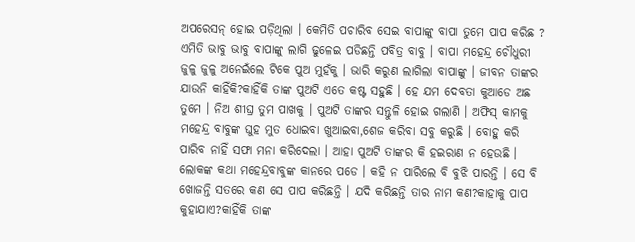ଅପରେସନ୍ ହୋଇ ପଡ଼ିଥିଲା । କେମିତି ପଚାରିବ ସେଇ ବାପାଙ୍କୁ ବାପା ତୁମେ ପାପ କରିଛ ?
ଏମିତି ଭାବୁ ଭାବୁ ବାପାଙ୍କୁ ଲାଗି ଢୁଳେଇ ପଡିଛନ୍ତି ପବିତ୍ର ବାବୁ । ବାପା ମହେନ୍ଦ୍ର ଚୌଧୁରୀ ଜୁଳୁ ଜୁଳୁ ଅନେଇଁଲେ ଟିକେ ପୁଅ ମୁହଁକୁ । ଭାରି କରୁଣ ଲାଗିଲା ବାପାଙ୍କୁ । ଜୀବନ ତାଙ୍କର ଯାଉନି କାହିଁକି?କାହିଁକି ତାଙ୍କ ପୁଅଟି ଏତେ କଷ୍ଟ ସହୁଛି । ହେ ଯମ ଦେବତା କୁଆଡେ ଅଛ ତୁମେ । ନିଅ ଶୀଘ୍ର ତୁମ ପାଖକୁ । ପୁଅଟି ତାଙ୍କର ସନ୍ତୁଳି ହୋଇ ଗଲାଣି । ଅଫିସ୍ କାମକୁ ମହେନ୍ଦ୍ର ବାବୁଙ୍କ ଘୁହ ମୁତ ଧୋଇବା ଖୁଆଇବା,ଶେଜ କରିବା ସବୁ କରୁଛି । ବୋହୁ କରି ପାରିବ ନାହିଁ ସଫା ମନା କରିଦେଲା । ଆହା ପୁଅଟି ତାଙ୍କର କି ହଇରାଣ ନ ହେଉଛି ।
ଲୋକଙ୍କ କଥା ମହେନ୍ଦ୍ରବାବୁଙ୍କ କାନରେ ପଡେ । କହି ନ ପାରିଲେ ବି ବୁଝି ପାରନ୍ତି । ସେ ବି ଖୋଜନ୍ତି ସତରେ କଣ ସେ ପାପ କରିଛନ୍ତି । ଯଦି କରିଛନ୍ତି ତାର ନାମ କଣ?କାହାକୁ ପାପ କୁହାଯାଏ?କାହିଁକି ତାଙ୍କ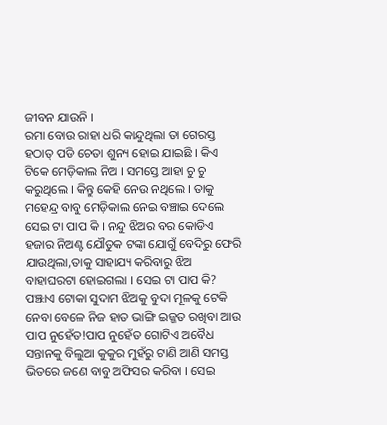ଜୀବନ ଯାଉନି ।
ରମା ବୋଉ ରାହା ଧରି କାନ୍ଦୁଥିଲା ତା ଗେରସ୍ତ ହଠାତ୍ ପଡି ଚେତା ଶୁନ୍ୟ ହୋଇ ଯାଇଛି । କିଏ ଟିକେ ମେଡ଼ିକାଲ ନିଅ । ସମସ୍ତେ ଆହା ଚୁ ଚୁ କରୁଥିଲେ । କିନ୍ତୁ କେହି ନେଉ ନଥିଲେ । ତାକୁ ମହେନ୍ଦ୍ର ବାବୁ ମେଡ଼ିକାଲ ନେଇ ବଞ୍ଚାଇ ଦେଲେ ସେଇ ଟା ପାପ କି । ନନ୍ଦୁ ଝିଅର ବର କୋଡିଏ ହଜାର ନିଅଣ୍ଟ ଯୌତୁକ ଟଙ୍କା ଯୋଗୁଁ ବେଦିରୁ ଫେରି ଯାଉଥିଲା,ତାକୁ ସାହାଯ୍ୟ କରିବାରୁ ଝିଅ ବାହାଘରଟା ହୋଇଗଲା । ସେଇ ଟା ପାପ କି?
ପଞ୍ଝାଏ ଟୋକା ସୁଦାମ ଝିଅକୁ ବୁଦା ମୂଳକୁ ଟେକି ନେବା ବେଳେ ନିଜ ହାତ ଭାଙ୍ଗି ଇଜ୍ଜତ ରଖିବା ଆଉ ପାପ ନୁହେଁତ!ପାପ ନୁହେଁତ ଗୋଟିଏ ଅବୈଧ ସନ୍ତାନକୁ ବିଲୁଆ କୁକୁର ମୁହଁରୁ ଟାଣି ଆଣି ସମସ୍ତ ଭିତରେ ଜଣେ ବାବୁ ଅଫିସର କରିବା । ସେଇ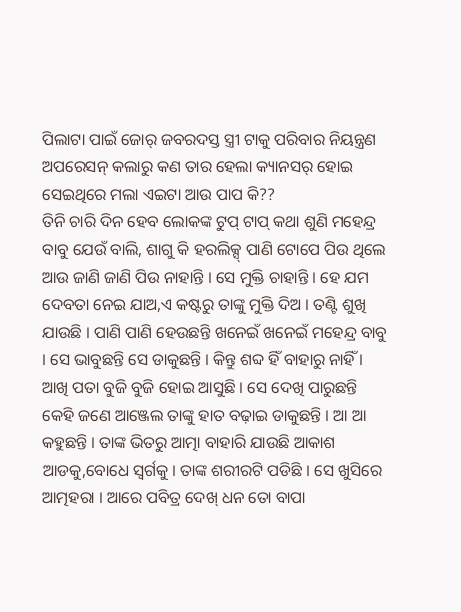ପିଲାଟା ପାଇଁ ଜୋର୍ ଜବରଦସ୍ତ ସ୍ତ୍ରୀ ଟାକୁ ପରିବାର ନିୟନ୍ତ୍ରଣ ଅପରେସନ୍ କଲାରୁ କଣ ତାର ହେଲା କ୍ୟାନସର୍ ହୋଇ ସେଇଥିରେ ମଲା ଏଇଟା ଆଉ ପାପ କି??
ତିନି ଚାରି ଦିନ ହେବ ଲୋକଙ୍କ ଟୁପ୍ ଟାପ୍ କଥା ଶୁଣି ମହେନ୍ଦ୍ର ବାବୁ ଯେଉଁ ବାଲି, ଶାଗୁ କି ହରଲିକ୍ସ୍ ପାଣି ଟୋପେ ପିଉ ଥିଲେ ଆଉ ଜାଣି ଜାଣି ପିଉ ନାହାନ୍ତି । ସେ ମୁକ୍ତି ଚାହାନ୍ତି । ହେ ଯମ ଦେବତା ନେଇ ଯାଅ,ଏ କଷ୍ଟରୁ ତାଙ୍କୁ ମୁକ୍ତି ଦିଅ । ତଣ୍ଟି ଶୁଖି ଯାଉଛି । ପାଣି ପାଣି ହେଉଛନ୍ତି ଖନେଇଁ ଖନେଇଁ ମହେନ୍ଦ୍ର ବାବୁ । ସେ ଭାବୁଛନ୍ତି ସେ ଡାକୁଛନ୍ତି । କିନ୍ତୁ ଶବ୍ଦ ହିଁ ବାହାରୁ ନାହିଁ ।
ଆଖି ପତା ବୁଜି ବୁଜି ହୋଇ ଆସୁଛି । ସେ ଦେଖି ପାରୁଛନ୍ତି କେହି ଜଣେ ଆଞ୍ଜେଲ ତାଙ୍କୁ ହାତ ବଢ଼ାଇ ଡାକୁଛନ୍ତି । ଆ ଆ କହୁଛନ୍ତି । ତାଙ୍କ ଭିତରୁ ଆତ୍ମା ବାହାରି ଯାଉଛି ଆକାଶ ଆଡକୁ,ବୋଧେ ସ୍ୱର୍ଗକୁ । ତାଙ୍କ ଶରୀରଟି ପଡିଛି । ସେ ଖୁସିରେ ଆତ୍ମହରା । ଆରେ ପବିତ୍ର ଦେଖ୍ ଧନ ତୋ ବାପା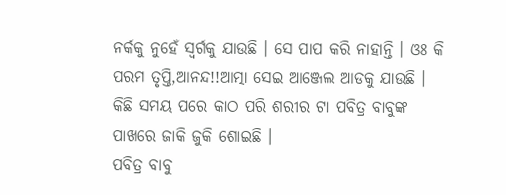ନର୍କକୁ ନୁହେଁ ସ୍ୱର୍ଗକୁ ଯାଉଛି । ସେ ପାପ କରି ନାହାନ୍ତି । ଓଃ କି ପରମ ତୃପ୍ତି,ଆନନ୍ଦ!!ଆତ୍ମା ସେଇ ଆଞ୍ଜେଲ ଆଡକୁ ଯାଉଛି । କିଛି ସମୟ ପରେ କାଠ ପରି ଶରୀର ଟା ପବିତ୍ର ବାବୁଙ୍କ ପାଖରେ ଜାକି ଜୁକି ଶୋଇଛି ।
ପବିତ୍ର ବାବୁ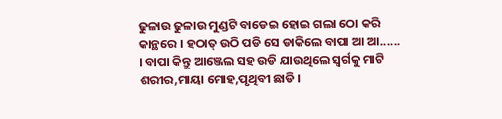ଢୁଳାଉ ଢୁଳାଉ ମୁଣ୍ଡଟି ବାଡେଇ ହୋଇ ଗଲା ଠୋ କରି କାନ୍ଥରେ । ହଠାତ୍ ଉଠି ପଡି ସେ ଡାକିଲେ ବାପା ଆ ଆ...... । ବାପା କିନ୍ତୁ ଆଞ୍ଜେଲ ସହ ଉଡି ଯାଉଥିଲେ ସ୍ୱର୍ଗକୁ ମାଟି ଶରୀର,ମାୟା ମୋହ,ପୃଥିବୀ ଛାଡି ।